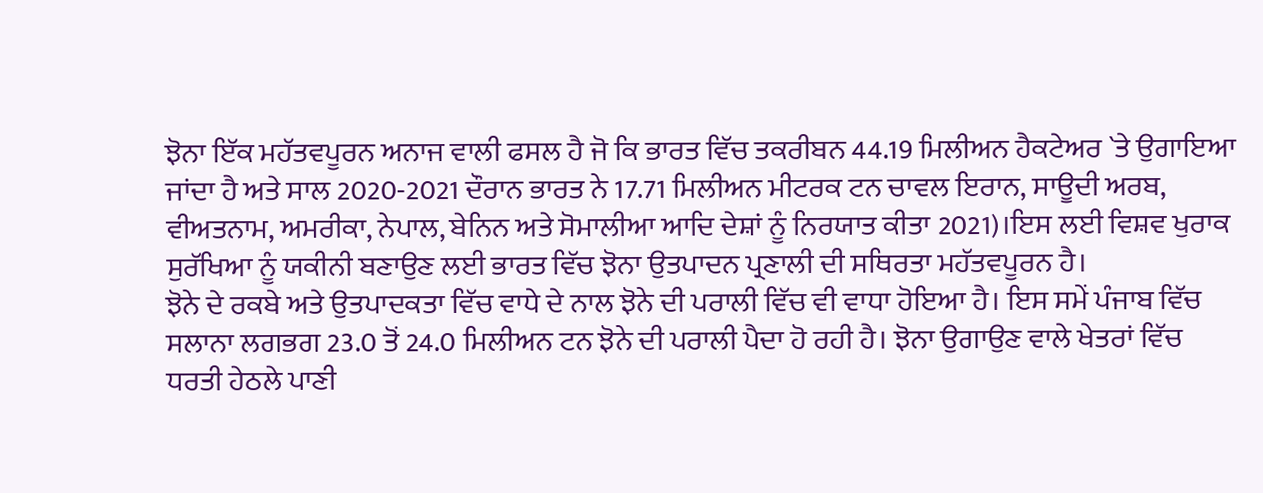ਝੋਨਾ ਇੱਕ ਮਹੱਤਵਪੂਰਨ ਅਨਾਜ ਵਾਲੀ ਫਸਲ ਹੈ ਜੋ ਕਿ ਭਾਰਤ ਵਿੱਚ ਤਕਰੀਬਨ 44.19 ਮਿਲੀਅਨ ਹੈਕਟੇਅਰ `ਤੇ ਉਗਾਇਆ ਜਾਂਦਾ ਹੈ ਅਤੇ ਸਾਲ 2020-2021 ਦੌਰਾਨ ਭਾਰਤ ਨੇ 17.71 ਮਿਲੀਅਨ ਮੀਟਰਕ ਟਨ ਚਾਵਲ ਇਰਾਨ, ਸਾਊਦੀ ਅਰਬ, ਵੀਅਤਨਾਮ, ਅਮਰੀਕਾ, ਨੇਪਾਲ, ਬੇਨਿਨ ਅਤੇ ਸੋਮਾਲੀਆ ਆਦਿ ਦੇਸ਼ਾਂ ਨੂੰ ਨਿਰਯਾਤ ਕੀਤਾ 2021)।ਇਸ ਲਈ ਵਿਸ਼ਵ ਖੁਰਾਕ ਸੁਰੱਖਿਆ ਨੂੰ ਯਕੀਨੀ ਬਣਾਉਣ ਲਈ ਭਾਰਤ ਵਿੱਚ ਝੋਨਾ ਉਤਪਾਦਨ ਪ੍ਰਣਾਲੀ ਦੀ ਸਥਿਰਤਾ ਮਹੱਤਵਪੂਰਨ ਹੈ।
ਝੋਨੇ ਦੇ ਰਕਬੇ ਅਤੇ ਉਤਪਾਦਕਤਾ ਵਿੱਚ ਵਾਧੇ ਦੇ ਨਾਲ ਝੋਨੇ ਦੀ ਪਰਾਲੀ ਵਿੱਚ ਵੀ ਵਾਧਾ ਹੋਇਆ ਹੈ। ਇਸ ਸਮੇਂ ਪੰਜਾਬ ਵਿੱਚ ਸਲਾਨਾ ਲਗਭਗ 23.0 ਤੋਂ 24.0 ਮਿਲੀਅਨ ਟਨ ਝੋਨੇ ਦੀ ਪਰਾਲੀ ਪੈਦਾ ਹੋ ਰਹੀ ਹੈ। ਝੋਨਾ ਉਗਾਉਣ ਵਾਲੇ ਖੇਤਰਾਂ ਵਿੱਚ ਧਰਤੀ ਹੇਠਲੇ ਪਾਣੀ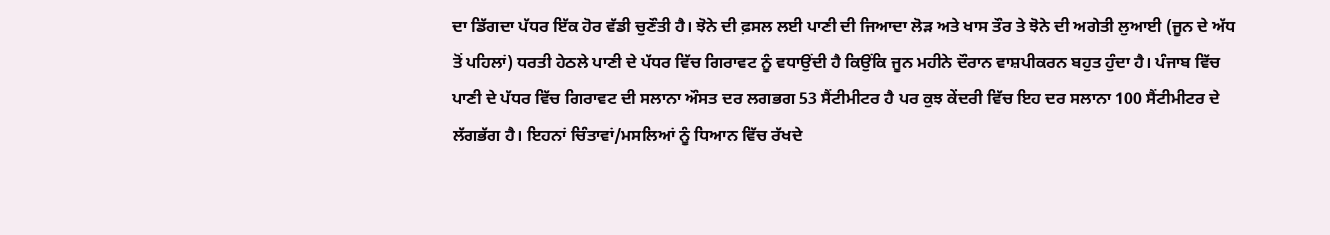ਦਾ ਡਿੱਗਦਾ ਪੱਧਰ ਇੱਕ ਹੋਰ ਵੱਡੀ ਚੁਣੌਤੀ ਹੈ। ਝੋਨੇ ਦੀ ਫ਼ਸਲ ਲਈ ਪਾਣੀ ਦੀ ਜਿਆਦਾ ਲੋੜ ਅਤੇ ਖਾਸ ਤੌਰ ਤੇ ਝੋਨੇ ਦੀ ਅਗੇਤੀ ਲੁਆਈ (ਜੂਨ ਦੇ ਅੱਧ ਤੋਂ ਪਹਿਲਾਂ) ਧਰਤੀ ਹੇਠਲੇ ਪਾਣੀ ਦੇ ਪੱਧਰ ਵਿੱਚ ਗਿਰਾਵਟ ਨੂੰ ਵਧਾਉਂਦੀ ਹੈ ਕਿਉਂਕਿ ਜੂਨ ਮਹੀਨੇ ਦੌਰਾਨ ਵਾਸ਼ਪੀਕਰਨ ਬਹੁਤ ਹੁੰਦਾ ਹੈ। ਪੰਜਾਬ ਵਿੱਚ ਪਾਣੀ ਦੇ ਪੱਧਰ ਵਿੱਚ ਗਿਰਾਵਟ ਦੀ ਸਲਾਨਾ ਔਸਤ ਦਰ ਲਗਭਗ 53 ਸੈਂਟੀਮੀਟਰ ਹੈ ਪਰ ਕੁਝ ਕੇਂਦਰੀ ਵਿੱਚ ਇਹ ਦਰ ਸਲਾਨਾ 100 ਸੈਂਟੀਮੀਟਰ ਦੇ ਲੱਗਭੱਗ ਹੈ। ਇਹਨਾਂ ਚਿੰਤਾਵਾਂ/ਮਸਲਿਆਂ ਨੂੰ ਧਿਆਨ ਵਿੱਚ ਰੱਖਦੇ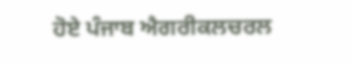ਹੋਏ ਪੰਜਾਬ ਐਗਰੀਕਲਚਰਲ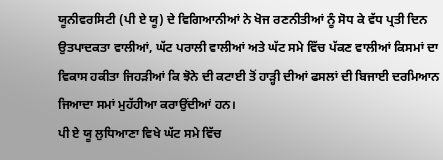ਯੂਨੀਵਰਸਿਟੀ (ਪੀ ਏ ਯੂ) ਦੇ ਵਿਗਿਆਨੀਆਂ ਨੇ ਖੋਜ ਰਣਨੀਤੀਆਂ ਨੂੰ ਸੋਧ ਕੇ ਵੱਧ ਪ੍ਰਤੀ ਦਿਨ ਉਤਪਾਦਕਤਾ ਵਾਲੀਆਂ, ਘੱਟ ਪਰਾਲੀ ਵਾਲੀਆਂ ਅਤੇ ਘੱਟ ਸਮੇ ਵਿੱਚ ਪੱਕਣ ਵਾਲੀਆਂ ਕਿਸਮਾਂ ਦਾ ਵਿਕਾਸ ਹਕੀਤਾ ਜਿਹੜੀਆਂ ਕਿ ਝੋਨੇ ਦੀ ਕਟਾਈ ਤੋਂ ਹਾੜ੍ਹੀ ਦੀਆਂ ਫਸਲਾਂ ਦੀ ਬਿਜਾਈ ਦਰਮਿਆਨ ਜਿਆਦਾ ਸਮਾਂ ਮੁਹੱਹੀਆ ਕਰਾਉਂਦੀਆਂ ਹਨ।
ਪੀ ਏ ਯੂ ਲੁਧਿਆਣਾ ਵਿਖੇ ਘੱਟ ਸਮੇ ਵਿੱਚ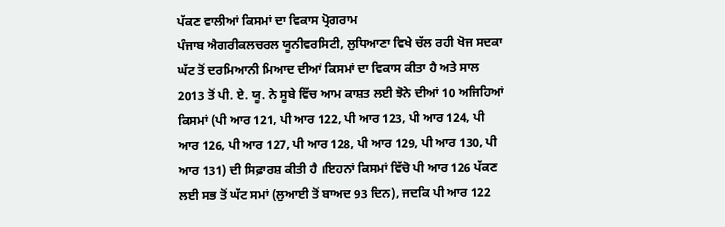ਪੱਕਣ ਵਾਲੀਆਂ ਕਿਸਮਾਂ ਦਾ ਵਿਕਾਸ ਪ੍ਰੋਗਰਾਮ
ਪੰਜਾਬ ਐਗਰੀਕਲਚਰਲ ਯੂਨੀਵਰਸਿਟੀ, ਲੁਧਿਆਣਾ ਵਿਖੇ ਚੱਲ ਰਹੀ ਖੋਜ ਸਦਕਾ ਘੱਟ ਤੋਂ ਦਰਮਿਆਨੀ ਮਿਆਦ ਦੀਆਂ ਕਿਸਮਾਂ ਦਾ ਵਿਕਾਸ ਕੀਤਾ ਹੈ ਅਤੇ ਸਾਲ 2013 ਤੋਂ ਪੀ. ਏ. ਯੂ. ਨੇ ਸੂਬੇ ਵਿੱਚ ਆਮ ਕਾਸ਼ਤ ਲਈ ਝੋਨੇ ਦੀਆਂ 10 ਅਜਿਹਿਆਂ ਕਿਸਮਾਂ (ਪੀ ਆਰ 121, ਪੀ ਆਰ 122, ਪੀ ਆਰ 123, ਪੀ ਆਰ 124, ਪੀ ਆਰ 126, ਪੀ ਆਰ 127, ਪੀ ਆਰ 128, ਪੀ ਆਰ 129, ਪੀ ਆਰ 130, ਪੀ ਆਰ 131) ਦੀ ਸਿਫ਼ਾਰਸ਼ ਕੀਤੀ ਹੈ ।ਇਹਨਾਂ ਕਿਸਮਾਂ ਵਿੱਚੋ ਪੀ ਆਰ 126 ਪੱਕਣ ਲਈ ਸਭ ਤੋਂ ਘੱਟ ਸਮਾਂ (ਲੁਆਈ ਤੋਂ ਬਾਅਦ 93 ਦਿਨ), ਜਦਕਿ ਪੀ ਆਰ 122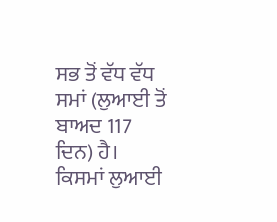ਸਭ ਤੋਂ ਵੱਧ ਵੱਧ ਸਮਾਂ (ਲੁਆਈ ਤੋਂ ਬਾਅਦ 117 ਦਿਨ) ਹੈ। ਕਿਸਮਾਂ ਲੁਆਈ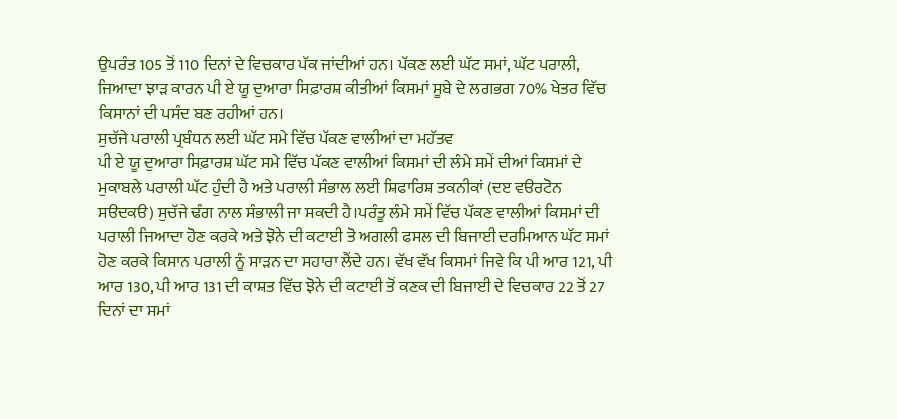ਉਪਰੰਤ 105 ਤੋਂ 110 ਦਿਨਾਂ ਦੇ ਵਿਚਕਾਰ ਪੱਕ ਜਾਂਦੀਆਂ ਹਨ। ਪੱਕਣ ਲਈ ਘੱਟ ਸਮਾਂ, ਘੱਟ ਪਰਾਲੀ, ਜਿਆਦਾ ਝਾੜ ਕਾਰਨ ਪੀ ਏ ਯੂ ਦੁਆਰਾ ਸਿਫ਼ਾਰਸ਼ ਕੀਤੀਆਂ ਕਿਸਮਾਂ ਸੂਬੇ ਦੇ ਲਗਭਗ 70% ਖੇਤਰ ਵਿੱਚ ਕਿਸਾਨਾਂ ਦੀ ਪਸੰਦ ਬਣ ਰਹੀਆਂ ਹਨ।
ਸੁਚੱਜੇ ਪਰਾਲੀ ਪ੍ਰਬੰਧਨ ਲਈ ਘੱਟ ਸਮੇ ਵਿੱਚ ਪੱਕਣ ਵਾਲੀਆਂ ਦਾ ਮਹੱਤਵ
ਪੀ ਏ ਯੂ ਦੁਆਰਾ ਸਿਫ਼ਾਰਸ਼ ਘੱਟ ਸਮੇ ਵਿੱਚ ਪੱਕਣ ਵਾਲੀਆਂ ਕਿਸਮਾਂ ਦੀ ਲੰਮੇ ਸਮੇਂ ਦੀਆਂ ਕਿਸਮਾਂ ਦੇ ਮੁਕਾਬਲੇ ਪਰਾਲੀ ਘੱਟ ਹੁੰਦੀ ਹੈ ਅਤੇ ਪਰਾਲੀ ਸੰਭਾਲ ਲਈ ਸ਼ਿਫਾਰਿਸ਼ ਤਕਨੀਕਾਂ (ਦੲ ਵੳਰਟੋਨ ਸੳਦਕੳ) ਸੁਚੱਜੇ ਢੰਗ ਨਾਲ ਸੰਭਾਲੀ ਜਾ ਸਕਦੀ ਹੈ।ਪਰੰਤੂ ਲੰਮੇ ਸਮੇਂ ਵਿੱਚ ਪੱਕਣ ਵਾਲੀਆਂ ਕਿਸਮਾਂ ਦੀ ਪਰਾਲੀ ਜਿਆਦਾ ਹੋਣ ਕਰਕੇ ਅਤੇ ਝੋਨੇ ਦੀ ਕਟਾਈ ਤੋ ਅਗਲੀ ਫਸਲ ਦੀ ਬਿਜਾਈ ਦਰਮਿਆਨ ਘੱਟ ਸਮਾਂ ਹੋਣ ਕਰਕੇ ਕਿਸਾਨ ਪਰਾਲੀ ਨੂੰ ਸਾੜਨ ਦਾ ਸਹਾਰਾ ਲੈਂਦੇ ਹਨ। ਵੱਖ ਵੱਖ ਕਿਸਮਾਂ ਜਿਵੇ ਕਿ ਪੀ ਆਰ 121, ਪੀ ਆਰ 130, ਪੀ ਆਰ 131 ਦੀ ਕਾਸ਼ਤ ਵਿੱਚ ਝੋਨੇ ਦੀ ਕਟਾਈ ਤੋਂ ਕਣਕ ਦੀ ਬਿਜਾਈ ਦੇ ਵਿਚਕਾਰ 22 ਤੋਂ 27 ਦਿਨਾਂ ਦਾ ਸਮਾਂ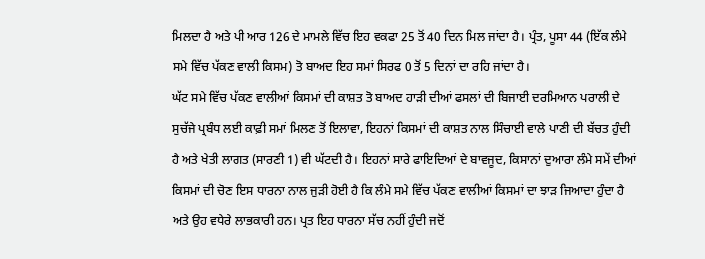ਮਿਲਦਾ ਹੈ ਅਤੇ ਪੀ ਆਰ 126 ਦੇ ਮਾਮਲੇ ਵਿੱਚ ਇਹ ਵਕਫਾ 25 ਤੋਂ 40 ਦਿਨ ਮਿਲ ਜਾਂਦਾ ਹੈ। ਪ੍ਰੰਤ, ਪੂਸਾ 44 (ਇੱਕ ਲੰਮੇ ਸਮੇ ਵਿੱਚ ਪੱਕਣ ਵਾਲੀ ਕਿਸਮ) ਤੋ ਬਾਅਦ ਇਹ ਸਮਾਂ ਸਿਰਫ 0 ਤੋਂ 5 ਦਿਨਾਂ ਦਾ ਰਹਿ ਜਾਂਦਾ ਹੈ।
ਘੱਟ ਸਮੇ ਵਿੱਚ ਪੱਕਣ ਵਾਲੀਆਂ ਕਿਸਮਾਂ ਦੀ ਕਾਸ਼ਤ ਤੋ ਬਾਅਦ ਹਾੜੀ ਦੀਆਂ ਫਸਲਾਂ ਦੀ ਬਿਜਾਈ ਦਰਮਿਆਨ ਪਰਾਲੀ ਦੇ ਸੁਚੱਜੇ ਪ੍ਰਬੰਧ ਲਈ ਕਾਫ਼ੀ ਸਮਾਂ ਮਿਲਣ ਤੋਂ ਇਲਾਵਾ, ਇਹਨਾਂ ਕਿਸਮਾਂ ਦੀ ਕਾਸ਼ਤ ਨਾਲ ਸਿੰਚਾਈ ਵਾਲੇ ਪਾਣੀ ਦੀ ਬੱਚਤ ਹੁੰਦੀ ਹੈ ਅਤੇ ਖੇਤੀ ਲਾਗਤ (ਸਾਰਣੀ 1) ਵੀ ਘੱਟਦੀ ਹੈ। ਇਹਨਾਂ ਸਾਰੇ ਫਾਇਦਿਆਂ ਦੇ ਬਾਵਜੂਦ, ਕਿਸਾਨਾਂ ਦੁਆਰਾ ਲੰਮੇ ਸਮੇਂ ਦੀਆਂ ਕਿਸਮਾਂ ਦੀ ਚੋਣ ਇਸ ਧਾਰਨਾ ਨਾਲ ਜੁੜੀ ਹੋਈ ਹੈ ਕਿ ਲੰਮੇ ਸਮੇ ਵਿੱਚ ਪੱਕਣ ਵਾਲੀਆਂ ਕਿਸਮਾਂ ਦਾ ਝਾੜ ਜਿਆਦਾ ਹੁੰਦਾ ਹੈ ਅਤੇ ਉਹ ਵਧੇਰੇ ਲਾਭਕਾਰੀ ਹਨ। ਪ੍ਰਤ ਇਹ ਧਾਰਨਾ ਸੱਚ ਨਹੀਂ ਹੁੰਦੀ ਜਦੋਂ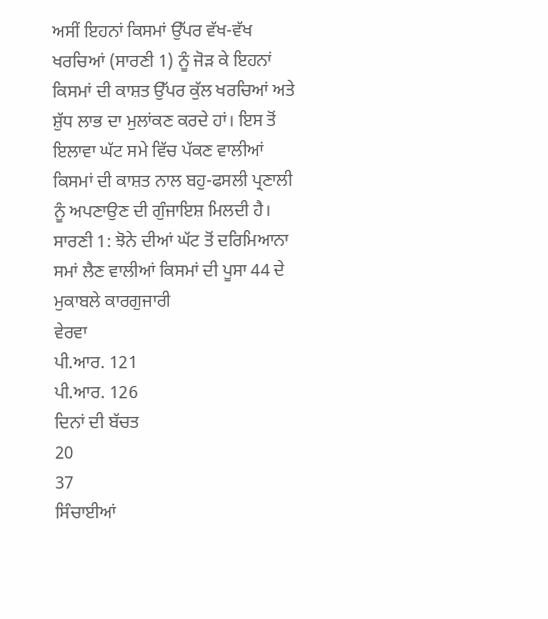ਅਸੀਂ ਇਹਨਾਂ ਕਿਸਮਾਂ ਉੱਪਰ ਵੱਖ-ਵੱਖ ਖਰਚਿਆਂ (ਸਾਰਣੀ 1) ਨੂੰ ਜੋੜ ਕੇ ਇਹਨਾਂ ਕਿਸਮਾਂ ਦੀ ਕਾਸ਼ਤ ਉੱਪਰ ਕੁੱਲ ਖਰਚਿਆਂ ਅਤੇ ਸ਼ੁੱਧ ਲਾਭ ਦਾ ਮੁਲਾਂਕਣ ਕਰਦੇ ਹਾਂ। ਇਸ ਤੋਂ ਇਲਾਵਾ ਘੱਟ ਸਮੇ ਵਿੱਚ ਪੱਕਣ ਵਾਲੀਆਂ ਕਿਸਮਾਂ ਦੀ ਕਾਸ਼ਤ ਨਾਲ ਬਹੁ-ਫਸਲੀ ਪ੍ਰਣਾਲੀ ਨੂੰ ਅਪਣਾਉਣ ਦੀ ਗੁੰਜਾਇਸ਼ ਮਿਲਦੀ ਹੈ।
ਸਾਰਣੀ 1: ਝੋਨੇ ਦੀਆਂ ਘੱਟ ਤੋਂ ਦਰਿਮਿਆਨਾ ਸਮਾਂ ਲੈਣ ਵਾਲੀਆਂ ਕਿਸਮਾਂ ਦੀ ਪੂਸਾ 44 ਦੇ ਮੁਕਾਬਲੇ ਕਾਰਗੁਜਾਰੀ
ਵੇਰਵਾ
ਪੀ.ਆਰ. 121
ਪੀ.ਆਰ. 126
ਦਿਨਾਂ ਦੀ ਬੱਚਤ
20
37
ਸਿੰਚਾਈਆਂ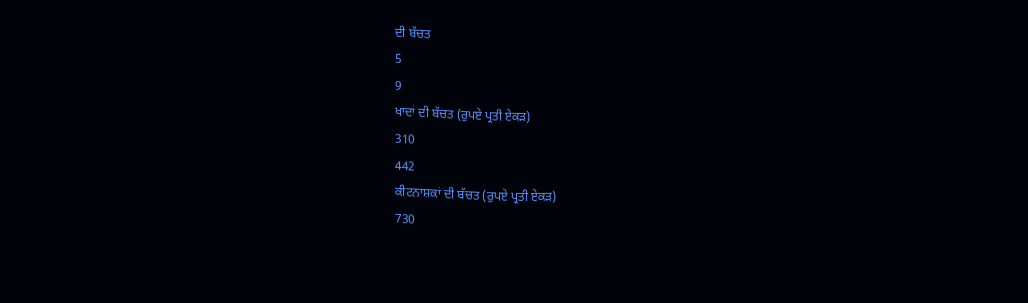ਦੀ ਬੱਚਤ
5
9
ਖਾਦਾਂ ਦੀ ਬੱਚਤ (ਰੁਪਏ ਪ੍ਰਤੀ ਏਕੜ)
310
442
ਕੀਟਨਾਸ਼ਕਾਂ ਦੀ ਬੱਚਤ (ਰੁਪਏ ਪ੍ਰਤੀ ਏਕੜ)
730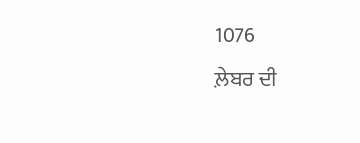1076
ਲ਼ੇਬਰ ਦੀ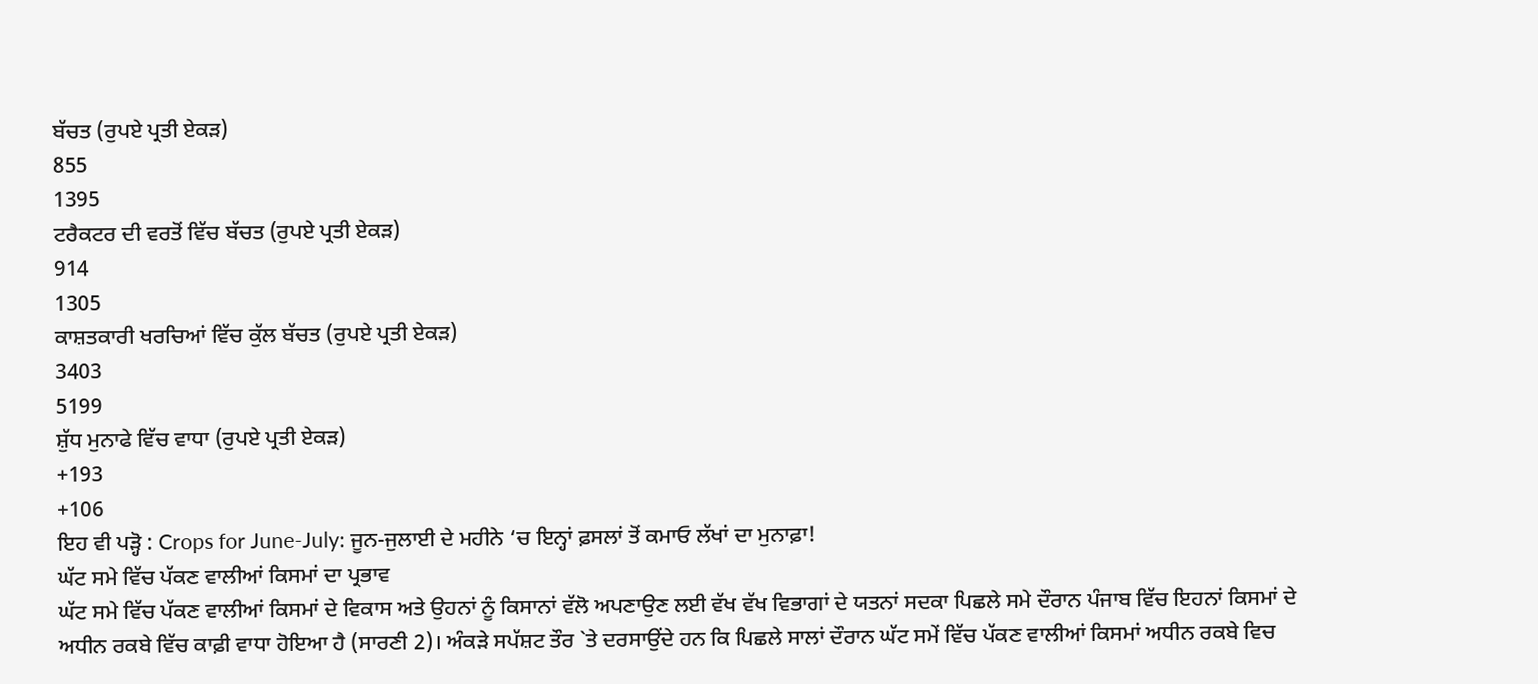ਬੱਚਤ (ਰੁਪਏ ਪ੍ਰਤੀ ਏਕੜ)
855
1395
ਟਰੈਕਟਰ ਦੀ ਵਰਤੋਂ ਵਿੱਚ ਬੱਚਤ (ਰੁਪਏ ਪ੍ਰਤੀ ਏਕੜ)
914
1305
ਕਾਸ਼ਤਕਾਰੀ ਖਰਚਿਆਂ ਵਿੱਚ ਕੁੱਲ ਬੱਚਤ (ਰੁਪਏ ਪ੍ਰਤੀ ਏਕੜ)
3403
5199
ਸ਼ੁੱਧ ਮੁਨਾਫੇ ਵਿੱਚ ਵਾਧਾ (ਰੁਪਏ ਪ੍ਰਤੀ ਏਕੜ)
+193
+106
ਇਹ ਵੀ ਪੜ੍ਹੋ : Crops for June-July: ਜੂਨ-ਜੁਲਾਈ ਦੇ ਮਹੀਨੇ ‘ਚ ਇਨ੍ਹਾਂ ਫ਼ਸਲਾਂ ਤੋਂ ਕਮਾਓ ਲੱਖਾਂ ਦਾ ਮੁਨਾਫ਼ਾ!
ਘੱਟ ਸਮੇ ਵਿੱਚ ਪੱਕਣ ਵਾਲੀਆਂ ਕਿਸਮਾਂ ਦਾ ਪ੍ਰਭਾਵ
ਘੱਟ ਸਮੇ ਵਿੱਚ ਪੱਕਣ ਵਾਲੀਆਂ ਕਿਸਮਾਂ ਦੇ ਵਿਕਾਸ ਅਤੇ ਉਹਨਾਂ ਨੂੰ ਕਿਸਾਨਾਂ ਵੱਲੋ ਅਪਣਾਉਣ ਲਈ ਵੱਖ ਵੱਖ ਵਿਭਾਗਾਂ ਦੇ ਯਤਨਾਂ ਸਦਕਾ ਪਿਛਲੇ ਸਮੇ ਦੌਰਾਨ ਪੰਜਾਬ ਵਿੱਚ ਇਹਨਾਂ ਕਿਸਮਾਂ ਦੇ ਅਧੀਨ ਰਕਬੇ ਵਿੱਚ ਕਾਫ਼ੀ ਵਾਧਾ ਹੋਇਆ ਹੈ (ਸਾਰਣੀ 2)। ਅੰਕੜੇ ਸਪੱਸ਼ਟ ਤੌਰ `ਤੇ ਦਰਸਾਉਂਦੇ ਹਨ ਕਿ ਪਿਛਲੇ ਸਾਲਾਂ ਦੌਰਾਨ ਘੱਟ ਸਮੇਂ ਵਿੱਚ ਪੱਕਣ ਵਾਲੀਆਂ ਕਿਸਮਾਂ ਅਧੀਨ ਰਕਬੇ ਵਿਚ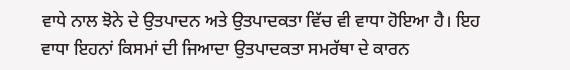ਵਾਧੇ ਨਾਲ ਝੋਨੇ ਦੇ ਉਤਪਾਦਨ ਅਤੇ ਉਤਪਾਦਕਤਾ ਵਿੱਚ ਵੀ ਵਾਧਾ ਹੋਇਆ ਹੈ। ਇਹ ਵਾਧਾ ਇਹਨਾਂ ਕਿਸਮਾਂ ਦੀ ਜਿਆਦਾ ਉਤਪਾਦਕਤਾ ਸਮਰੱਥਾ ਦੇ ਕਾਰਨ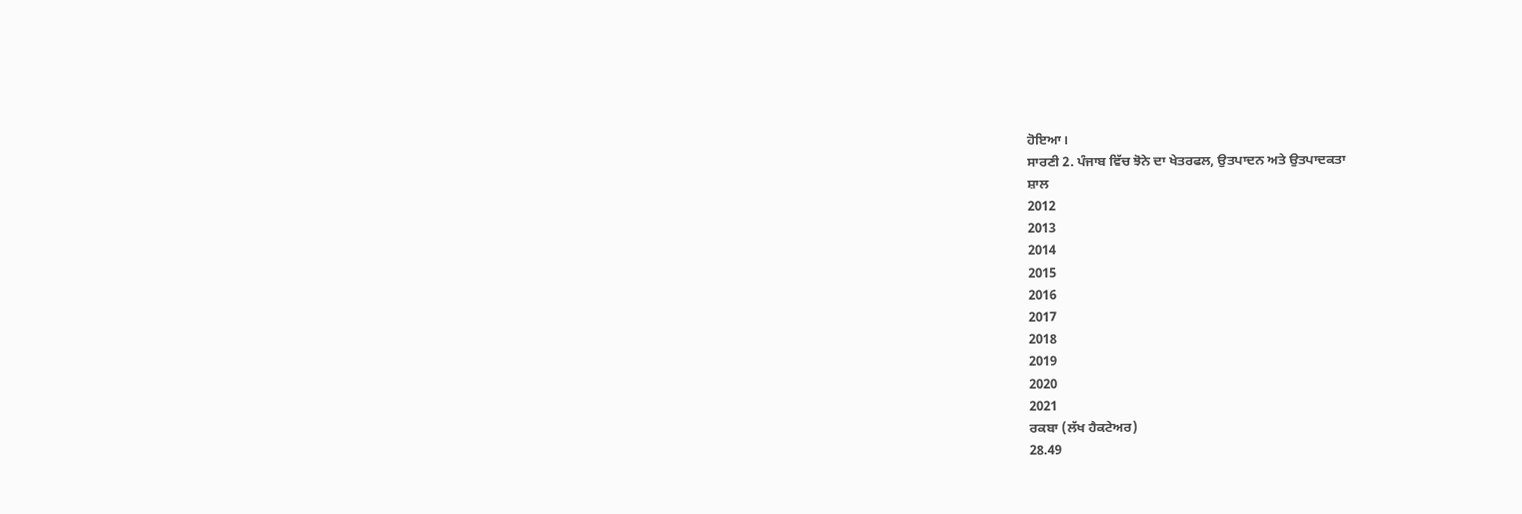ਹੋਇਆ।
ਸਾਰਣੀ 2. ਪੰਜਾਬ ਵਿੱਚ ਝੋਨੇ ਦਾ ਖੇਤਰਫਲ, ਉਤਪਾਦਨ ਅਤੇ ਉਤਪਾਦਕਤਾ
ਸ਼ਾਲ
2012
2013
2014
2015
2016
2017
2018
2019
2020
2021
ਰਕਬਾ (ਲੱਖ ਹੈਕਟੇਅਰ)
28.49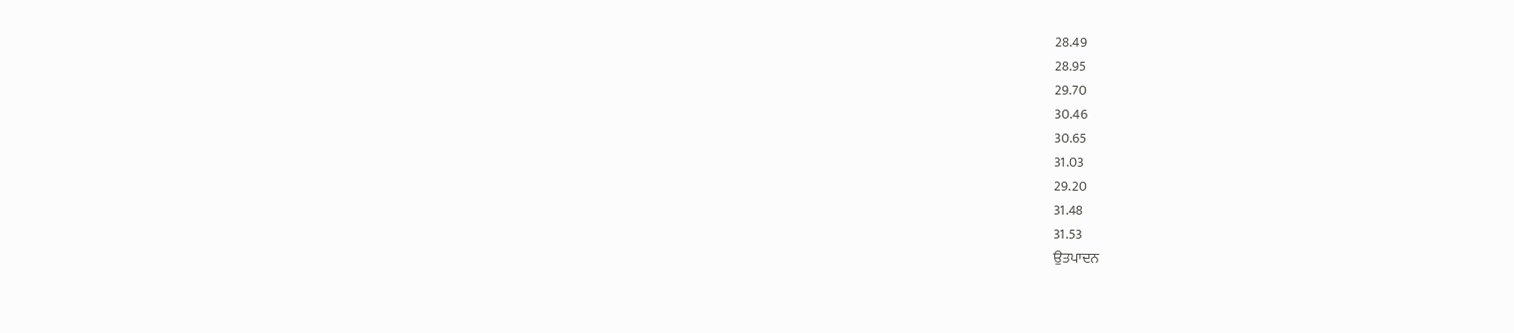28.49
28.95
29.70
30.46
30.65
31.03
29.20
31.48
31.53
ਉਤਪਾਦਨ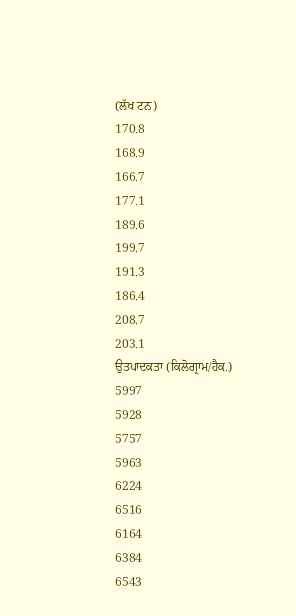(ਲੱਖ ਟਨ)
170.8
168.9
166.7
177.1
189.6
199.7
191.3
186.4
208.7
203.1
ਉਤਪਾਦਕਤਾ (ਕਿਲੋਗ੍ਰਾਮ/ਹੈਕ.)
5997
5928
5757
5963
6224
6516
6164
6384
6543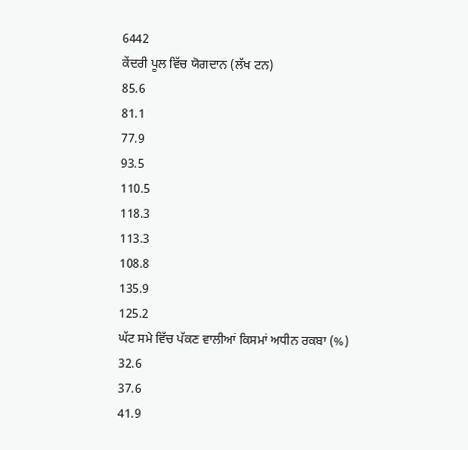6442
ਕੇਂਦਰੀ ਪੂਲ ਵਿੱਚ ਯੋਗਦਾਨ (ਲੱਖ ਟਨ)
85.6
81.1
77.9
93.5
110.5
118.3
113.3
108.8
135.9
125.2
ਘੱਟ ਸਮੇ ਵਿੱਚ ਪੱਕਣ ਵਾਲੀਆਂ ਕਿਸਮਾਂ ਅਧੀਨ ਰਕਬਾ (%)
32.6
37.6
41.9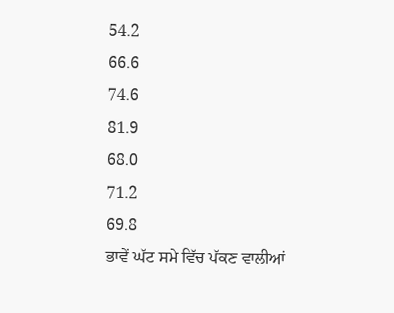54.2
66.6
74.6
81.9
68.0
71.2
69.8
ਭਾਵੇਂ ਘੱਟ ਸਮੇ ਵਿੱਚ ਪੱਕਣ ਵਾਲੀਆਂ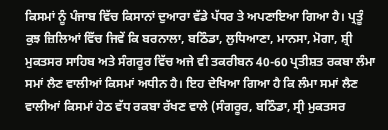ਕਿਸਮਾਂ ਨੂੰ ਪੰਜਾਬ ਵਿੱਚ ਕਿਸਾਨਾਂ ਦੁਆਰਾ ਵੱਡੇ ਪੱਧਰ ਤੇ ਅਪਣਾਇਆ ਗਿਆ ਹੈ। ਪ੍ਰਤੂੰ ਕੁਝ ਜ਼ਿਲਿਆਂ ਵਿੱਚ ਜਿਵੇਂ ਕਿ ਬਰਨਾਲਾ, ਬਠਿੰਡਾ, ਲੁਧਿਆਣਾ, ਮਾਨਸਾ, ਮੋਗਾ, ਸ਼੍ਰੀ ਮੁਕਤਸਰ ਸਾਹਿਬ ਅਤੇ ਸੰਗਰੂਰ ਵਿੱਚ ਅਜੇ ਵੀ ਤਕਰੀਬਨ 40-60 ਪ੍ਰਤੀਸ਼ਤ ਰਕਬਾ ਲੰਮਾ ਸਮਾਂ ਲੈਣ ਵਾਲੀਆਂ ਕਿਸਮਾਂ ਅਧੀਨ ਹੈ। ਇਹ ਦੇਖਿਆ ਗਿਆ ਹੈ ਕਿ ਲੰਮਾ ਸਮਾਂ ਲੈਣ ਵਾਲੀਆਂ ਕਿਸਮਾਂ ਹੇਠ ਵੱਧ ਰਕਬਾ ਰੱਖਣ ਵਾਲੇ (ਸੰਗਰੂਰ, ਬਠਿੰਡਾ, ਸ੍ਰੀ ਮੁਕਤਸਰ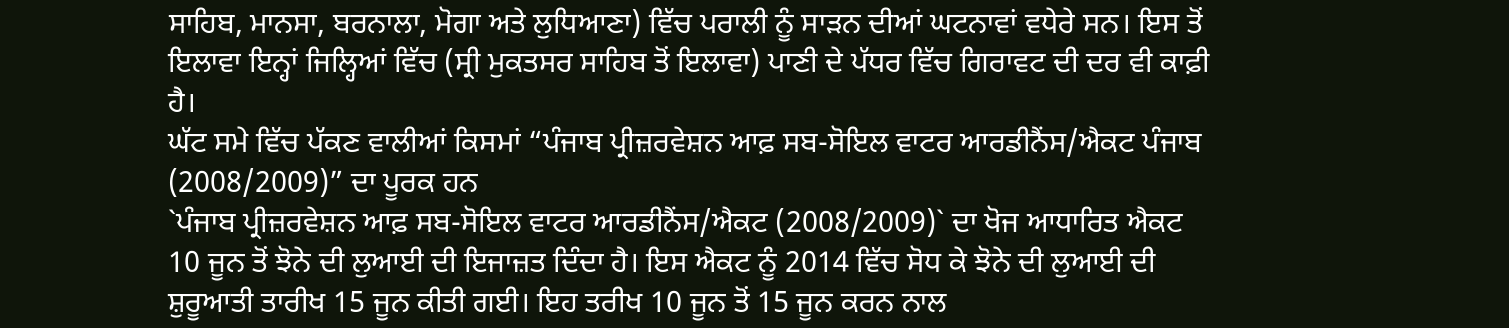ਸਾਹਿਬ, ਮਾਨਸਾ, ਬਰਨਾਲਾ, ਮੋਗਾ ਅਤੇ ਲੁਧਿਆਣਾ) ਵਿੱਚ ਪਰਾਲੀ ਨੂੰ ਸਾੜਨ ਦੀਆਂ ਘਟਨਾਵਾਂ ਵਧੇਰੇ ਸਨ। ਇਸ ਤੋਂ ਇਲਾਵਾ ਇਨ੍ਹਾਂ ਜਿਲ੍ਹਿਆਂ ਵਿੱਚ (ਸ੍ਰੀ ਮੁਕਤਸਰ ਸਾਹਿਬ ਤੋਂ ਇਲਾਵਾ) ਪਾਣੀ ਦੇ ਪੱਧਰ ਵਿੱਚ ਗਿਰਾਵਟ ਦੀ ਦਰ ਵੀ ਕਾਫ਼ੀ ਹੈ।
ਘੱਟ ਸਮੇ ਵਿੱਚ ਪੱਕਣ ਵਾਲੀਆਂ ਕਿਸਮਾਂ “ਪੰਜਾਬ ਪ੍ਰੀਜ਼ਰਵੇਸ਼ਨ ਆਫ਼ ਸਬ-ਸੋਇਲ ਵਾਟਰ ਆਰਡੀਨੈਂਸ/ਐਕਟ ਪੰਜਾਬ (2008/2009)” ਦਾ ਪੂਰਕ ਹਨ
`ਪੰਜਾਬ ਪ੍ਰੀਜ਼ਰਵੇਸ਼ਨ ਆਫ਼ ਸਬ-ਸੋਇਲ ਵਾਟਰ ਆਰਡੀਨੈਂਸ/ਐਕਟ (2008/2009)` ਦਾ ਖੋਜ ਆਧਾਰਿਤ ਐਕਟ 10 ਜੂਨ ਤੋਂ ਝੋਨੇ ਦੀ ਲੁਆਈ ਦੀ ਇਜਾਜ਼ਤ ਦਿੰਦਾ ਹੈ। ਇਸ ਐਕਟ ਨੂੰ 2014 ਵਿੱਚ ਸੋਧ ਕੇ ਝੋਨੇ ਦੀ ਲੁਆਈ ਦੀ ਸ਼ੁਰੂਆਤੀ ਤਾਰੀਖ 15 ਜੂਨ ਕੀਤੀ ਗਈ। ਇਹ ਤਰੀਖ 10 ਜੂਨ ਤੋਂ 15 ਜੂਨ ਕਰਨ ਨਾਲ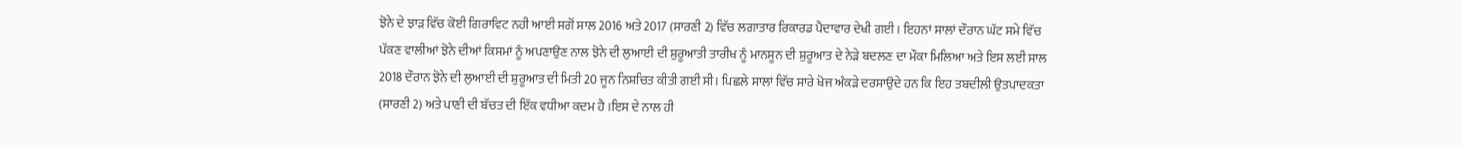ਝੋਨੇ ਦੇ ਝਾੜ ਵਿੱਚ ਕੋਈ ਗਿਰਾਵਿਟ ਨਹੀ ਆਈ ਸਗੋਂ ਸਾਲ 2016 ਅਤੇ 2017 (ਸਾਰਣੀ 2) ਵਿੱਚ ਲਗਾਤਾਰ ਰਿਕਾਰਡ ਪੈਦਾਵਾਰ ਦੇਖੀ ਗਈ। ਇਹਨਾਂ ਸਾਲਾਂ ਦੌਰਾਨ ਘੱਟ ਸਮੇ ਵਿੱਚ ਪੱਕਣ ਵਾਲੀਆਂ ਝੋਨੇ ਦੀਆਂ ਕਿਸਮਾਂ ਨੂੰ ਅਪਣਾਉਣ ਨਾਲ ਝੋਨੇ ਦੀ ਲੁਆਈ ਦੀ ਸ਼ੁਰੂਆਤੀ ਤਾਰੀਖ ਨੂੰ ਮਾਨਸੂਨ ਦੀ ਸ਼ੁਰੂਆਤ ਦੇ ਨੇੜੇ ਬਦਲਣ ਦਾ ਮੌਕਾ ਮਿਲਿਆ ਅਤੇ ਇਸ ਲਈ ਸਾਲ 2018 ਦੌਰਾਨ ਝੋਨੇ ਦੀ ਲੁਆਈ ਦੀ ਸ਼ੁਰੂਆਤ ਦੀ ਮਿਤੀ 20 ਜੂਨ ਨਿਸ਼ਚਿਤ ਕੀਤੀ ਗਈ ਸੀ। ਪਿਛਲੇ ਸਾਲਾਂ ਵਿੱਚ ਸਾਰੇ ਖੋਜ ਅੰਕੜੇ ਦਰਸਾਉਦੇ ਹਨ ਕਿ ਇਹ ਤਬਦੀਲੀ ਉਤਪਾਦਕਤਾ (ਸਾਰਣੀ 2) ਅਤੇ ਪਾਣੀ ਦੀ ਬੱਚਤ ਦੀ ਇੱਕ ਵਧੀਆ ਕਦਮ ਹੈ ।ਇਸ ਦੇ ਨਾਲ ਹੀ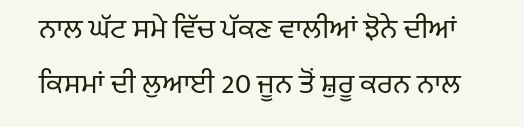ਨਾਲ ਘੱਟ ਸਮੇ ਵਿੱਚ ਪੱਕਣ ਵਾਲੀਆਂ ਝੋਨੇ ਦੀਆਂ ਕਿਸਮਾਂ ਦੀ ਲੁਆਈ 20 ਜੂਨ ਤੋਂ ਸ਼ੁਰੂ ਕਰਨ ਨਾਲ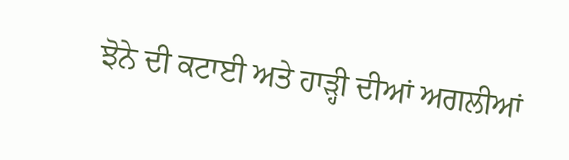ਝੋਨੇ ਦੀ ਕਟਾਈ ਅਤੇ ਹਾੜ੍ਹੀ ਦੀਆਂ ਅਗਲੀਆਂ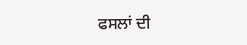ਫਸਲਾਂ ਦੀ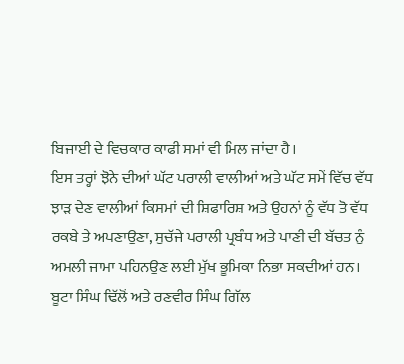ਬਿਜਾਈ ਦੇ ਵਿਚਕਾਰ ਕਾਫੀ ਸਮਾਂ ਵੀ ਮਿਲ ਜਾਂਦਾ ਹੈ।
ਇਸ ਤਰ੍ਹਾਂ ਝੋਨੇ ਦੀਆਂ ਘੱਟ ਪਰਾਲੀ ਵਾਲੀਆਂ ਅਤੇ ਘੱਟ ਸਮੇਂ ਵਿੱਚ ਵੱਧ ਝਾੜ ਦੇਣ ਵਾਲੀਆਂ ਕਿਸਮਾਂ ਦੀ ਸ਼ਿਫਾਰਿਸ਼ ਅਤੇ ਉਹਨਾਂ ਨੂੰ ਵੱਧ ਤੋ ਵੱਧ ਰਕਬੇ ਤੇ ਅਪਣਾਉਣਾ, ਸੁਚੱਜੇ ਪਰਾਲੀ ਪ੍ਰਬੰਧ ਅਤੇ ਪਾਣੀ ਦੀ ਬੱਚਤ ਨੁੰ ਅਮਲੀ ਜਾਮਾ ਪਹਿਨਉਣ ਲਈ ਮੁੱਖ ਭੂਮਿਕਾ ਨਿਭਾ ਸਕਦੀਆਂ ਹਨ।
ਬੂਟਾ ਸਿੰਘ ਢਿੱਲੋਂ ਅਤੇ ਰਣਵੀਰ ਸਿੰਘ ਗਿੱਲ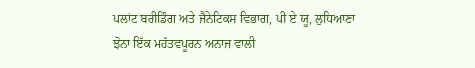ਪਲਾਂਟ ਬਰੀਡਿੰਗ ਅਤੇ ਜੈਨੇਟਿਕਸ ਵਿਭਾਗ, ਪੀ ਏ ਯੂ, ਲੁਧਿਆਣਾ
ਝੋਨਾ ਇੱਕ ਮਹੱਤਵਪੂਰਨ ਅਨਾਜ ਵਾਲੀ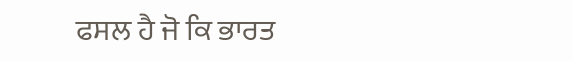ਫਸਲ ਹੈ ਜੋ ਕਿ ਭਾਰਤ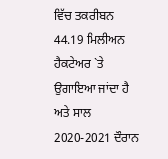ਵਿੱਚ ਤਕਰੀਬਨ 44.19 ਮਿਲੀਅਨ ਹੈਕਟੇਅਰ `ਤੇ ਉਗਾਇਆ ਜਾਂਦਾ ਹੈ ਅਤੇ ਸਾਲ 2020-2021 ਦੌਰਾਨ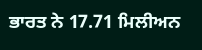ਭਾਰਤ ਨੇ 17.71 ਮਿਲੀਅਨ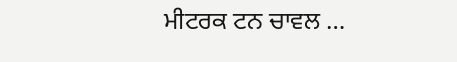ਮੀਟਰਕ ਟਨ ਚਾਵਲ …